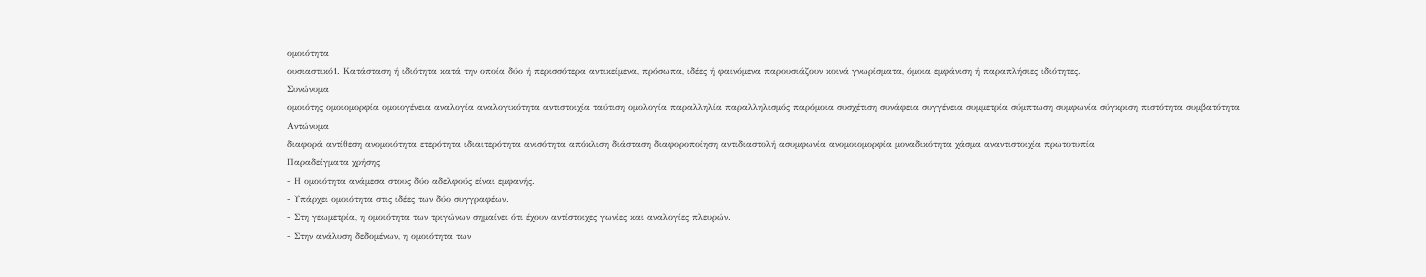ομοιότητα
ουσιαστικό1. Κατάσταση ή ιδιότητα κατά την οποία δύο ή περισσότερα αντικείμενα, πρόσωπα, ιδέες ή φαινόμενα παρουσιάζουν κοινά γνωρίσματα, όμοια εμφάνιση ή παραπλήσιες ιδιότητες.
Συνώνυμα
ομοιότης ομοιομορφία ομοιογένεια αναλογία αναλογικότητα αντιστοιχία ταύτιση ομολογία παραλληλία παραλληλισμός παρόμοια συσχέτιση συνάφεια συγγένεια συμμετρία σύμπτωση συμφωνία σύγκριση πιστότητα συμβατότητα
Αντώνυμα
διαφορά αντίθεση ανομοιότητα ετερότητα ιδιαιτερότητα ανισότητα απόκλιση διάσταση διαφοροποίηση αντιδιαστολή ασυμφωνία ανομοιομορφία μοναδικότητα χάσμα αναντιστοιχία πρωτοτυπία
Παραδείγματα χρήσης
- Η ομοιότητα ανάμεσα στους δύο αδελφούς είναι εμφανής.
- Υπάρχει ομοιότητα στις ιδέες των δύο συγγραφέων.
- Στη γεωμετρία, η ομοιότητα των τριγώνων σημαίνει ότι έχουν αντίστοιχες γωνίες και αναλογίες πλευρών.
- Στην ανάλυση δεδομένων, η ομοιότητα των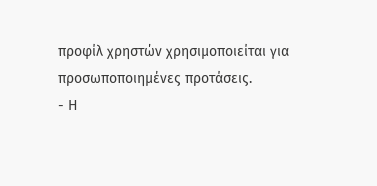προφίλ χρηστών χρησιμοποιείται για προσωποποιημένες προτάσεις.
- Η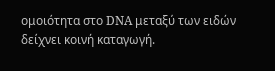ομοιότητα στο DNA μεταξύ των ειδών δείχνει κοινή καταγωγή.